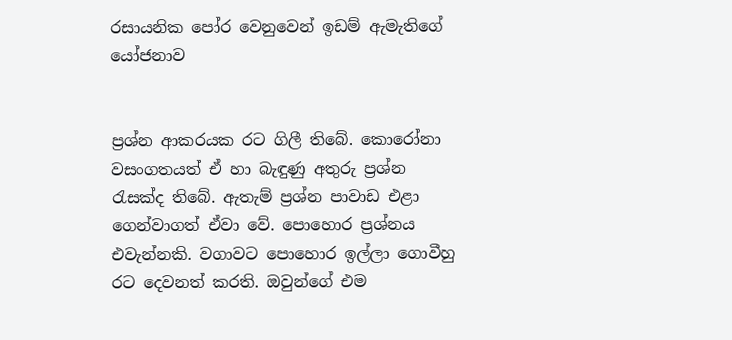රසායනික පෝර වෙනුවෙන් ඉඩම් ඇමැතිගේ යෝජනාව


ප්‍රශ්න ආකරයක රට ගිලී තිබේ. කොරෝනා වසංගතයත් ඒ හා බැඳුණු අතුරු ප්‍රශ්න රැසක්ද තිබේ. ඇතැම් ප්‍රශ්න පාවාඩ එළා ගෙන්වාගත් ඒවා වේ. පොහොර ප්‍රශ්නය එවැන්නකි. වගාවට පොහොර ඉල්ලා ගොවීහු රට දෙවනත් කරති. ඔවුන්ගේ එම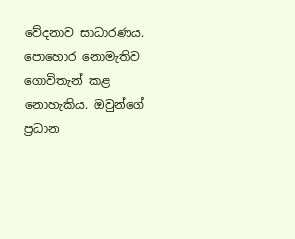වේදනාව සාධාරණය. පොහොර නොමැතිව ගොවිතැන් කළ නොහැකිය. ඔවුන්ගේ ප්‍රධාන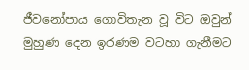ජීවනෝපාය ගොවිතැන වූ විට ඔවුන් මුහුණ දෙන ඉරණම වටහා ගැනීමට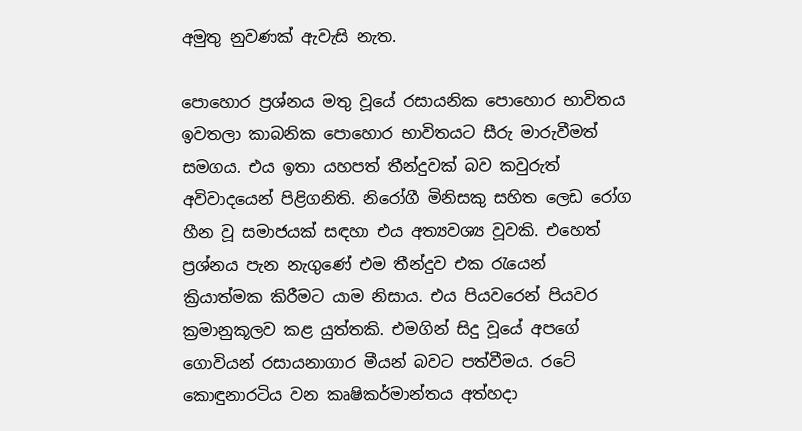අමුතු නුවණක් ඇවැසි නැත.

පොහොර ප්‍රශ්නය මතු වූයේ රසායනික පොහොර භාවිතය ඉවතලා කාබනික පොහොර භාවිතයට සීරු මාරුවීමත් සමගය. එය ඉතා යහපත් තීන්දුවක් බව කවුරුත් අවිවාදයෙන් පිළිගනිති. නිරෝගී මිනිසකු සහිත ලෙඩ රෝග හීන වූ සමාජයක් සඳහා එය අත්‍යවශ්‍ය වූවකි. එහෙත් ප්‍රශ්නය පැන නැගුණේ එම තීන්දුව එක රැයෙන් ක්‍රියාත්මක කිරීමට යාම නිසාය. එය පියවරෙන් පියවර ක්‍රමානුකූලව කළ යුත්තකි. එමගින් සිදු වූයේ අපගේ ගොවියන් රසායනාගාර මීයන් බවට පත්වීමය. රටේ කොඳුනාරටිය වන කෘෂිකර්මාන්තය අත්හදා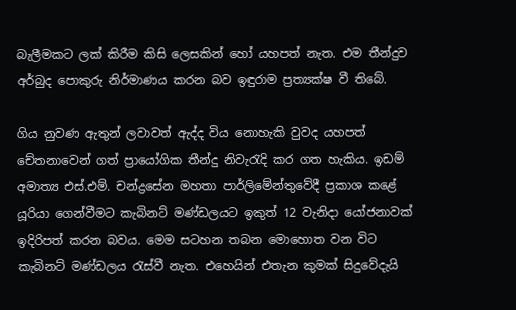බැලීමකට ලක් කිරීම කිසි ලෙසකින් හෝ යහපත් නැත. එම තීන්දුව අර්බුද පොකුරු නිර්මාණය කරන බව ඉඳුරාම ප්‍රත්‍යක්ෂ වී තිබේ.

ගිය නුවණ ඇතුන් ලවාවත් ඇද්ද විය නොහැකි වුවද යහපත් චේතනාවෙන් ගත් ප්‍රායෝගික තීන්දු නිවැරැදි කර ගත හැකිය. ඉඩම් අමාත්‍ය එස්.එම්. චන්ද්‍රසේන මහතා පාර්ලිමේන්තුවේදී ප්‍රකාශ කළේ යූරියා ගෙන්වීමට කැබිනට් මණ්ඩලයට ඉකුත් 12 වැනිදා යෝජනාවක් ඉදිරිපත් කරන බවය. මෙම සටහන තබන මොහොත වන විට කැබිනට් මණ්ඩලය රැස්වී නැත. එහෙයින් එතැන කුමක් සිදුවේදැයි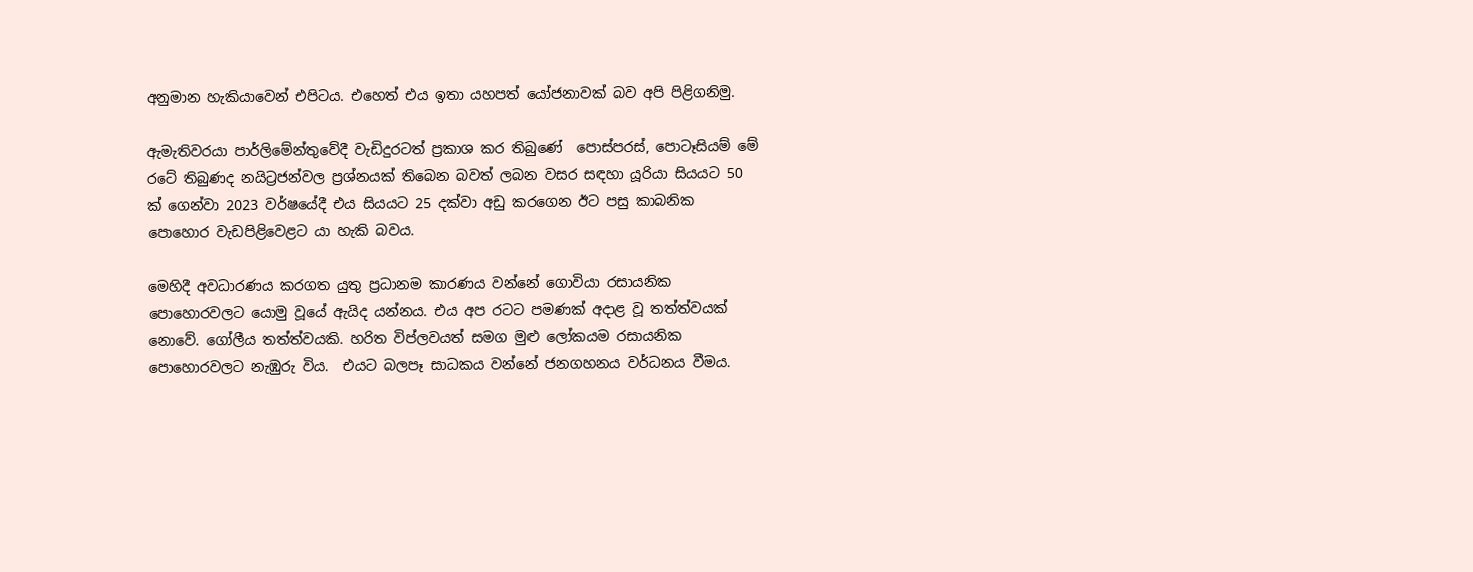අනුමාන හැකියාවෙන් එපිටය. එහෙත් එය ඉතා යහපත් යෝජනාවක් බව අපි පිළිගනිමු.

ඇමැතිවරයා පාර්ලිමේන්තුවේදී වැඩිදුරටත් ප්‍රකාශ කර තිබුණේ  පොස්පරස්, පොටෑසියම් මේ රටේ තිබුණද නයිට්‍රජන්වල ප්‍රශ්නයක් තිබෙන බවත් ලබන වසර සඳහා යූරියා සියයට 50 ක් ගෙන්වා 2023 වර්ෂයේදී එය සියයට 25 දක්වා අඩු කරගෙන ඊට පසු කාබනික පොහොර වැඩපිළිවෙළට යා හැකි බවය.

මෙහිදී අවධාරණය කරගත යුතු ප්‍රධානම කාරණය වන්නේ ගොවියා රසායනික පොහොරවලට යොමු වූයේ ඇයිද යන්නය. එය අප රටට පමණක් අදාළ වූ තත්ත්වයක් නොවේ. ගෝලීය තත්ත්වයකි. හරිත විප්ලවයත් සමග මුළු ලෝකයම රසායනික පොහොරවලට නැඹුරු විය.  එයට බලපෑ සාධකය වන්නේ ජනගහනය වර්ධනය වීමය.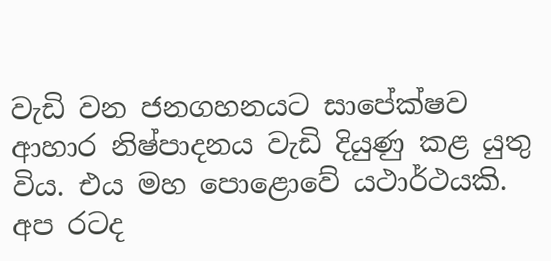වැඩි වන ජනගහනයට සාපේක්ෂව ආහාර නිෂ්පාදනය වැඩි දියුණු කළ යුතු විය. එය මහ පොළොවේ යථාර්ථයකි. අප රටද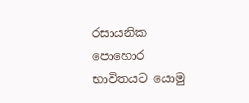රසායනික පොහොර භාවිතයට යොමු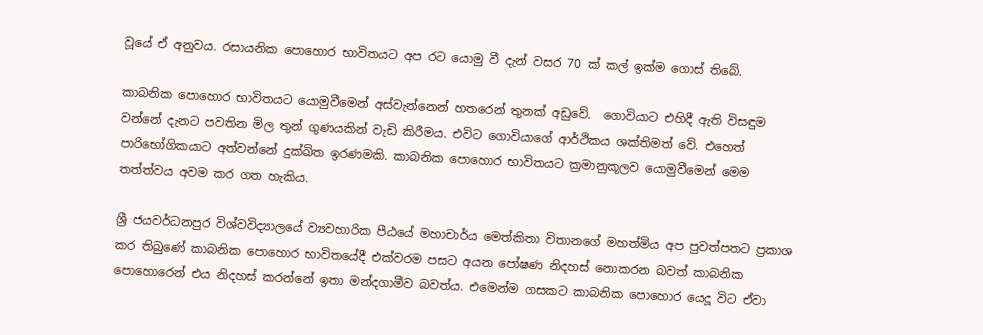වූයේ ඒ අනුවය. රසායනික පොහොර භාවිතයට අප රට යොමු වී දැන් වසර 70 ක් කල් ඉක්ම ගොස් තිබේ.

කාබනික පොහොර භාවිතයට යොමුවීමෙන් අස්වැන්නෙන් හතරෙන් තුනක් අඩුවේ.  ගොවියාට එහිදී ඇති විසඳුම වන්නේ දැනට පවතින මිල තුන් ගුණයකින් වැඩි කිරීමය. එවිට ගොවියාගේ ආර්ථිකය ශක්තිමත් වේ. එහෙත් පාරිභෝගිකයාට අත්වන්නේ දුක්ඛිත ඉරණමකි. කාබනික පොහොර භාවිතයට ක්‍රමානුකූලව යොමුවීමෙන් මෙම තත්ත්වය අවම කර ගත හැකිය.

ශ්‍රී ජයවර්ධනපුර විශ්වවිද්‍යාලයේ ව්‍යවහාරික පීඨයේ මහාචාර්ය මෙත්කිතා විතානගේ මහත්මිය අප පුවත්පතට ප්‍රකාශ කර තිබුණේ කාබනික පොහොර භාවිතයේදී එක්වරම පසට අයන පෝෂණ නිදහස් නොකරන බවත් කාබනික පොහොරෙන් එය නිදහස් කරන්නේ ඉතා මන්දගාමීව බවත්ය. එමෙන්ම ගසකට කාබනික පොහොර යෙදූ විට ඒවා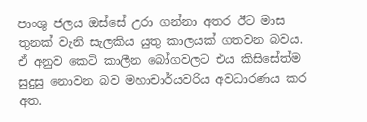පාංශු ජලය ඔස්සේ උරා ගන්නා අතර ඊට මාස තුනක් වැනි සැලකිය යුතු කාලයක් ගතවන බවය. ඒ අනුව කෙටි කාලීන බෝගවලට එය කිසිසේත්ම සුදුසු නොවන බව මහාචාර්යවරිය අවධාරණය කර අත.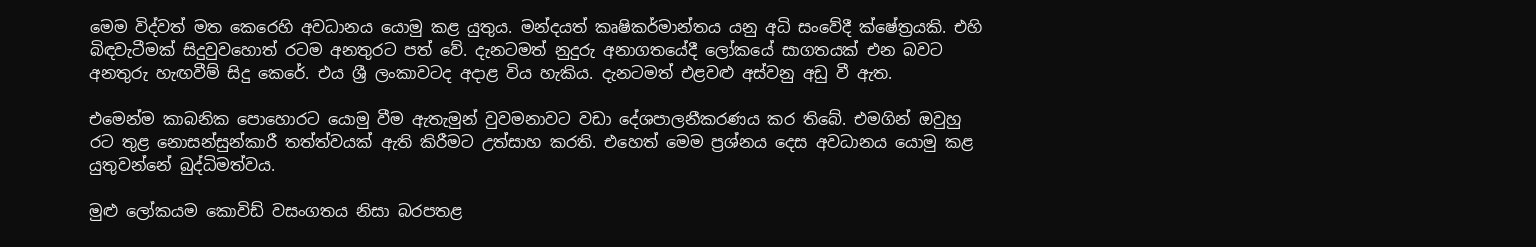මෙම විද්වත් මත කෙරෙහි අවධානය යොමු කළ යුතුය. මන්දයත් කෘෂිකර්මාන්තය යනු අධි සංවේදී ක්ෂේත්‍රයකි. එහි බිඳවැටීමක් සිදුවුවහොත් රටම අනතුරට පත් වේ. දැනටමත් නුදුරු අනාගතයේදී ලෝකයේ සාගතයක් එන බවට අනතුරු හැඟවීම් සිදු කෙරේ. එය ශ්‍රී ලංකාවටද අදාළ විය හැකිය. දැනටමත් එළවළු අස්වනු අඩු වී ඇත.

එමෙන්ම කාබනික පොහොරට යොමු වීම ඇතැමුන් වුවමනාවට වඩා දේශපාලනීකරණය කර තිබේ. එමගින් ඔවුහු රට තුළ නොසන්සුන්කාරී තත්ත්වයක් ඇති කිරීමට උත්සාහ කරති. එහෙත් මෙම ප්‍රශ්නය දෙස අවධානය යොමු කළ යුතුවන්නේ බුද්ධිමත්වය.

මුළු ලෝකයම කොවිඩ් වසංගතය නිසා බරපතළ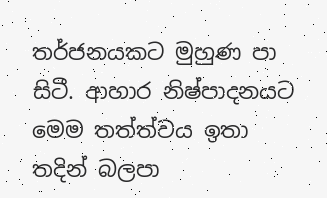තර්ජනයකට මුහුණ පා සිටී. ආහාර නිෂ්පාදනයට මෙම තත්ත්වය ඉතා තදින් බලපා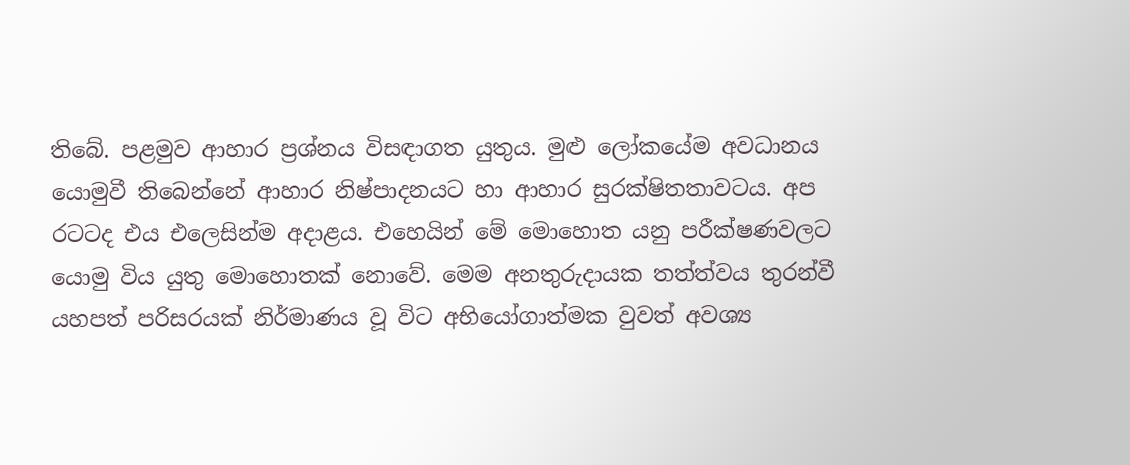තිබේ. පළමුව ආහාර ප්‍රශ්නය විසඳාගත යුතුය. මුළු ලෝකයේම අවධානය යොමුවී තිබෙන්නේ ආහාර නිෂ්‍පාදනයට හා ආහාර සුරක්ෂිතතාවටය. අප රටටද එය එලෙසින්ම අදාළය. එහෙයින් මේ මොහොත යනු පරීක්ෂණවලට යොමු විය යුතු මොහොතක් නොවේ. මෙම අනතුරුදායක තත්ත්වය තුරන්වී යහපත් පරිසරයක් නිර්මාණය වූ විට අභියෝගාත්මක වුවත් අවශ්‍ය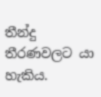තීන්දු තීරණවලට යා හැකිය.